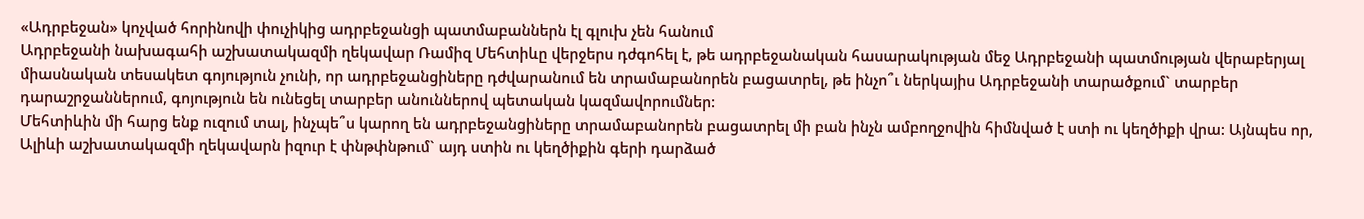«Ադրբեջան» կոչված հորինովի փուչիկից ադրբեջանցի պատմաբաններն էլ գլուխ չեն հանում
Ադրբեջանի նախագահի աշխատակազմի ղեկավար Ռամիզ Մեհտիևը վերջերս դժգոհել է, թե ադրբեջանական հասարակության մեջ Ադրբեջանի պատմության վերաբերյալ միասնական տեսակետ գոյություն չունի, որ ադրբեջանցիները դժվարանում են տրամաբանորեն բացատրել, թե ինչո՞ւ ներկայիս Ադրբեջանի տարածքում` տարբեր դարաշրջաններում, գոյություն են ունեցել տարբեր անուններով պետական կազմավորումներ:
Մեհտիևին մի հարց ենք ուզում տալ, ինչպե՞ս կարող են ադրբեջանցիները տրամաբանորեն բացատրել մի բան ինչն ամբողջովին հիմնված է ստի ու կեղծիքի վրա: Այնպես որ, Ալիևի աշխատակազմի ղեկավարն իզուր է փնթփնթում` այդ ստին ու կեղծիքին գերի դարձած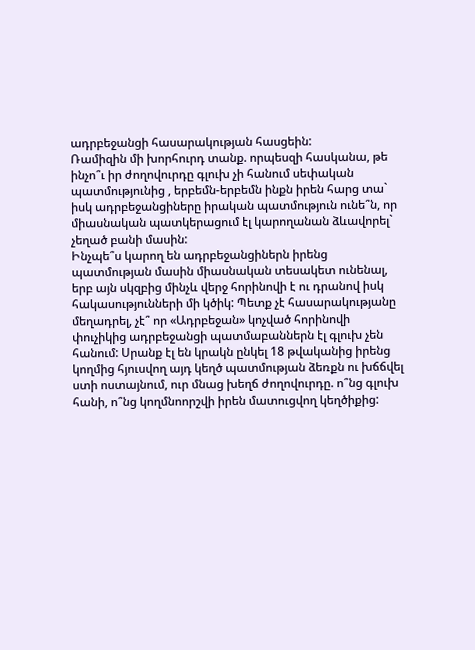ադրբեջանցի հասարակության հասցեին:
Ռամիզին մի խորհուրդ տանք. որպեսզի հասկանա, թե ինչո՞ւ իր ժողովուրդը գլուխ չի հանում սեփական պատմությունից , երբեմն-երբեմն ինքն իրեն հարց տա` իսկ ադրբեջանցիները իրական պատմություն ունե՞ն, որ միասնական պատկերացում էլ կարողանան ձևավորել` չեղած բանի մասին:
Ինչպե՞ս կարող են ադրբեջանցիներն իրենց պատմության մասին միասնական տեսակետ ունենալ, երբ այն սկզբից մինչև վերջ հորինովի է ու դրանով իսկ հակասությունների մի կծիկ: Պետք չէ հասարակությանը մեղադրել, չէ՞ որ «Ադրբեջան» կոչված հորինովի փուչիկից ադրբեջանցի պատմաբաններն էլ գլուխ չեն հանում: Սրանք էլ են կրակն ընկել 18 թվականից իրենց կողմից հյուսվող այդ կեղծ պատմության ձեռքն ու խճճվել ստի ոստայնում, ուր մնաց խեղճ ժողովուրդը. ո՞նց գլուխ հանի, ո՞նց կողմնոորշվի իրեն մատուցվող կեղծիքից: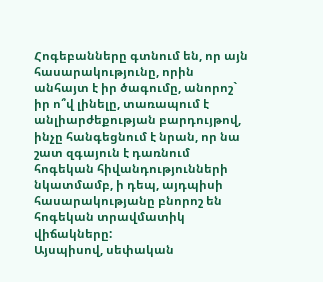Հոգեբանները գտնում են, որ այն հասարակությունը, որին անհայտ է իր ծագումը, անորոշ` իր ո՞վ լինելը, տառապում է անլիարժեքության բարդույթով, ինչը հանգեցնում է նրան, որ նա շատ զգայուն է դառնում հոգեկան հիվանդությունների նկատմամբ, ի դեպ, այդպիսի հասարակությանը բնորոշ են հոգեկան տրավմատիկ վիճակները:
Այսպիսով, սեփական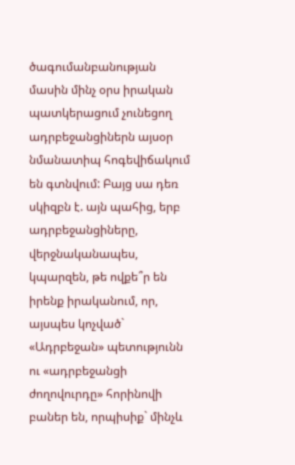ծագումանբանության մասին մինչ օրս իրական պատկերացում չունեցող ադրբեջանցիներն այսօր նմանատիպ հոգեվիճակում են գտնվում: Բայց սա դեռ սկիզբն է. այն պահից, երբ ադրբեջանցիները, վերջնականապես, կպարզեն, թե ովքե՞ր են իրենք իրականում, որ, այսպես կոչված` «Ադրբեջան» պետությունն ու «ադրբեջանցի ժողովուրդը» հորինովի բաներ են, որպիսիք` մինչև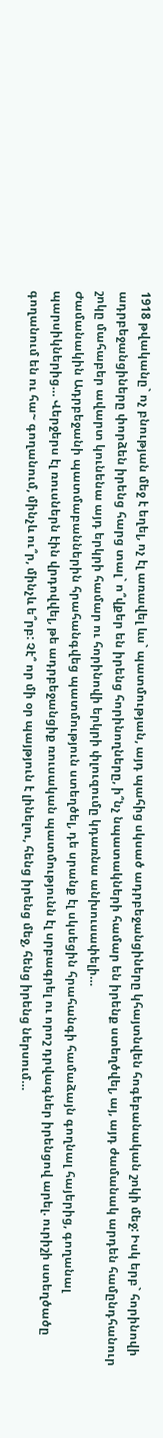1918 թվականը` ոչ բնության մեջ է եղել, ոչ էլ առավել ևս` պատմության, այդ պահից սկսած ադրբեջանցիները կհայտնվեն հոգեբանական շոկի մեջ: Իսկ երբ` հորինովի ադրբեջանցիները փորձեն իրենց հարց տալ` ո՞վքեր են իրենց հորինողները, ի՞նչ նպատակների համար են իրենք ստեղծվել, այ, այդ ժամանակ արդեն համընդհանուր շոկը մահաբեր ավարտ կունենա այդ երկրի համար ու հորինովի երկրի փլուզումը կդառնա անխուսափելի…
Ժամանակին Ադրբեջանի պատմաբաններին հրահանգվեց պատմություն ստեղծել, դե սրանք էլ սկսեցին հրահանգի համաձայն գողնալ հայերից, գողանալ պարսիկներից… Վերջերս էլ ռուսներն էին վրդովվել, թե ադրբեջանցիք ռուսական պատմությունն էլ սրբագրել ու որոշ դրվագներ իրենցով արել. ուրիշի ստեղծածը գողանում են ու հա~ գողանում, մինչև ու՞ր, մինչև ե՞րբ: Չէ՞ որ մի օր պայթյուն է լինելու, հենց իրենց մեջ, հենց իրենց ներսում…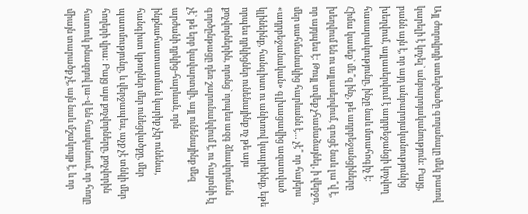Այլ ժողովրդի ստեղծածը գողանալը մեկ բառով կարելի է կոչել` անբարոյականություն: Բայց, բանն այն է, որ այդ անբարոյականությունից խեղվում, այլասերվում է ադրբեջանցի կոչվող հասարակությունը, ինչը նաև մտահոգիչ է: Հիմա կասեք` մե՞զ ինչ, թե ադրբեջանցիները խեղվում են ու այլասերվում, գուցէ նաև լա՞վ է, որ այդպես է: Թույլ տվեք չհամաձայնել, ի վերջո, մեր սահմանակից հարևանն է… չէ՞ որ հայերս «ադրբեջանական» գլխացավից ազատված կլինեինք, հանգիստ ու անխռով կապրեինք, եթե որպես դրկիցներ ունենայինք ոչ թե այս քոչվորներին, որոնց` որպես ազգ ձևավորման գործընթացը դեռ շարունակվում է, ու հայտնի էլ չէ` թե երբ կավարտվի, այլ ունենայինք մեզ արժանի դրկից-հարևան, որն ինքնահաստատման կարիք չէր ունենա, հանգիստ կթողներ մեր ունեցվածքը, մեր պատմությունը, և վերջապես, աչք չէ տնկի մեր հողերի վրա: Բայց այս քոչվորները, քոչվորին հատուկ բնազդով լա~վ են հասկանում, որ հողը միայն տարածք չէ, այն նաև մշակույթ է, և որ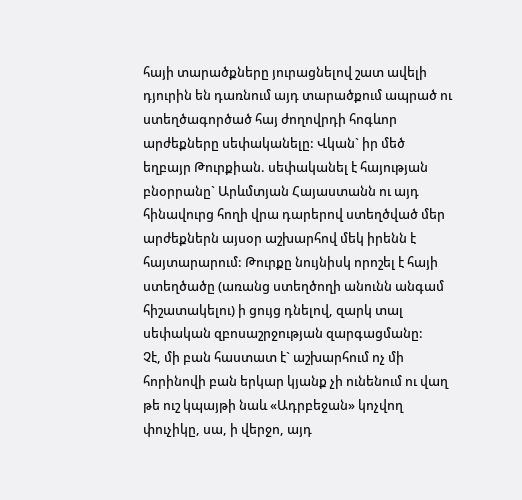հայի տարածքները յուրացնելով շատ ավելի դյուրին են դառնում այդ տարածքում ապրած ու ստեղծագործած հայ ժողովրդի հոգևոր արժեքները սեփականելը: Վկան` իր մեծ եղբայր Թուրքիան. սեփականել է հայության բնօրրանը` Արևմտյան Հայաստանն ու այդ հինավուրց հողի վրա դարերով ստեղծված մեր արժեքներն այսօր աշխարհով մեկ իրենն է հայտարարում: Թուրքը նույնիսկ որոշել է հայի ստեղծածը (առանց ստեղծողի անունն անգամ հիշատակելու) ի ցույց դնելով, զարկ տալ սեփական զբոսաշրջության զարգացմանը:
Չէ, մի բան հաստատ է` աշխարհում ոչ մի հորինովի բան երկար կյանք չի ունենում ու վաղ թե ուշ կպայթի նաև «Ադրբեջան» կոչվող փուչիկը, սա, ի վերջո, այդ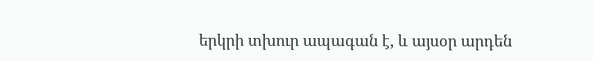երկրի տխուր ապագան է, և այսօր արդեն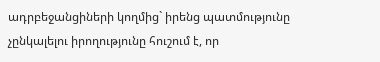ադրբեջանցիների կողմից` իրենց պատմությունը չընկալելու իրողությունը հուշում է, որ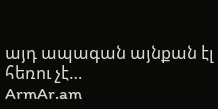այդ ապագան այնքան էլ հեռու չէ…
ArmAr.am